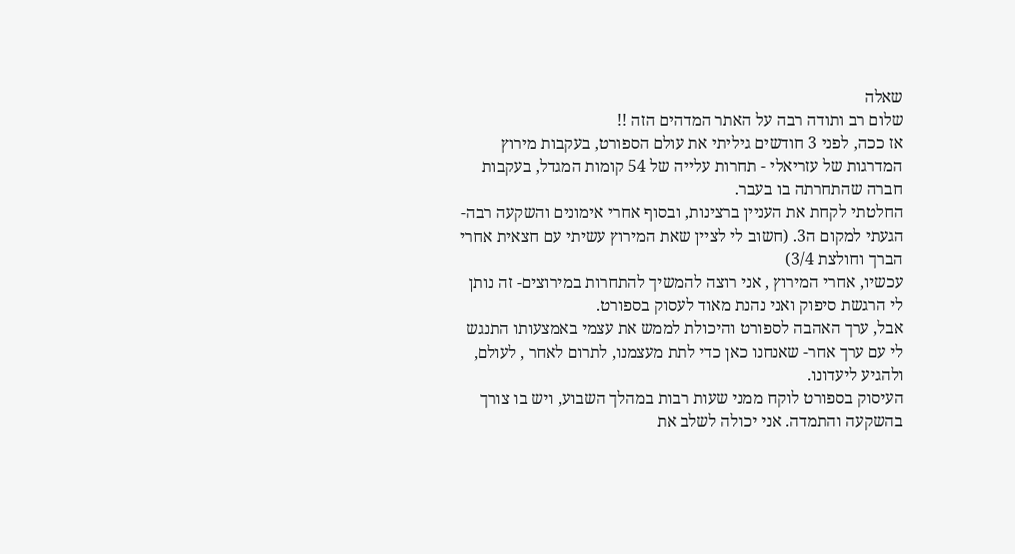שאלה
שלום רב ותודה רבה על האתר המדהים הזה !!
אז ככה, לפני 3 חודשים גיליתי את עולם הספורט, בעקבות מירוץ המדרגות של עזריאלי - תחרות עלייה של 54 קומות המגדל, בעקבות חברה שהתחרתה בו בעבר.
החלטתי לקחת את העניין ברצינות, ובסוף אחרי אימונים והשקעה רבה- הגעתי למקום ה3. (חשוב לי לציין שאת המירוץ עשיתי עם חצאית אחרי הברך וחולצת 3/4)
עכשיו, אחרי המירוץ , אני רוצה להמשיך להתחרות במירוצים- זה נותן לי הרגשת סיפוק ואני נהנת מאוד לעסוק בספורט.
אבל, ערך האהבה לספורט והיכולת לממש את עצמי באמצעותו התנגש לי עם ערך אחר- שאנחנו כאן כדי לתת מעצמנו, לתרום לאחר , לעולם, ולהגיע ליעדונו.
העיסוק בספורט לוקח ממני שעות רבות במהלך השבוע, ויש בו צורך בהשקעה והתמדה. אני יכולה לשלב את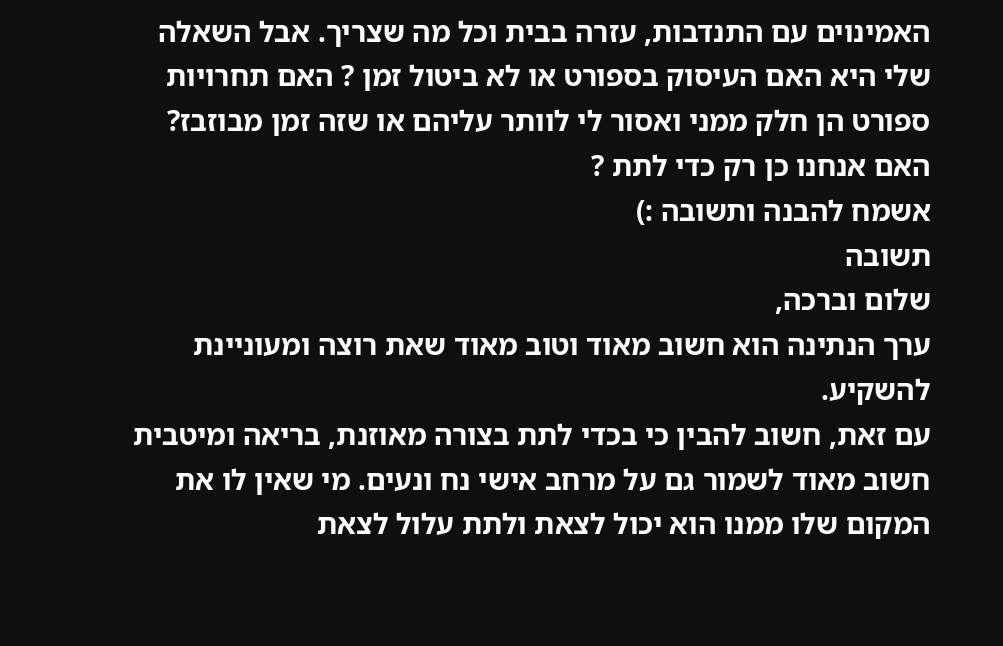האמינוים עם התנדבות, עזרה בבית וכל מה שצריך. אבל השאלה שלי היא האם העיסוק בספורט או לא ביטול זמן ? האם תחרויות ספורט הן חלק ממני ואסור לי לוותר עליהם או שזה זמן מבוזבז? האם אנחנו כן רק כדי לתת ?
אשמח להבנה ותשובה :)
תשובה
שלום וברכה,
ערך הנתינה הוא חשוב מאוד וטוב מאוד שאת רוצה ומעוניינת להשקיע.
עם זאת, חשוב להבין כי בכדי לתת בצורה מאוזנת, בריאה ומיטבית חשוב מאוד לשמור גם על מרחב אישי נח ונעים. מי שאין לו את המקום שלו ממנו הוא יכול לצאת ולתת עלול לצאת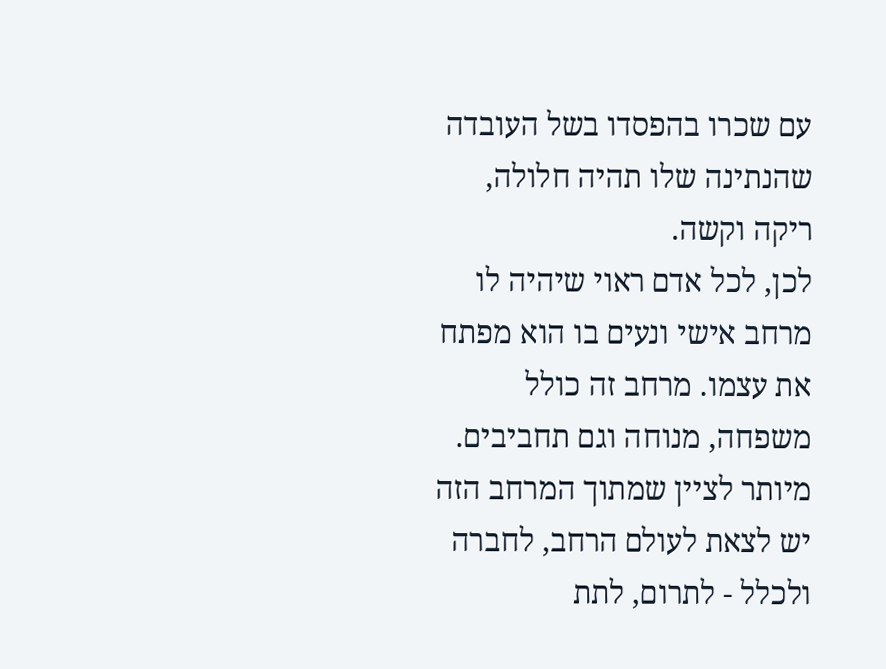עם שכרו בהפסדו בשל העובדה שהנתינה שלו תהיה חלולה, ריקה וקשה.
לכן, לכל אדם ראוי שיהיה לו מרחב אישי ונעים בו הוא מפתח את עצמו. מרחב זה כולל משפחה, מנוחה וגם תחביבים. מיותר לציין שמתוך המרחב הזה יש לצאת לעולם הרחב, לחברה ולכלל - לתרום, לתת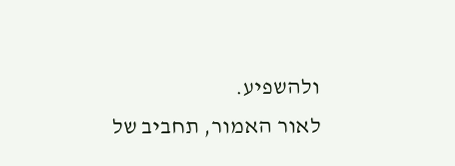ולהשפיע.
לאור האמור, תחביב של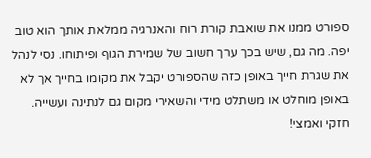ספורט ממנו את שואבת קורת רוח והאנרגיה ממלאת אותך הוא טוב יפה. מה גם, שיש בכך ערך חשוב של שמירת הגוף ופיתוחו. נסי לנהל את שגרת חייך באופן כזה שהספורט יקבל את מקומו בחייך אך לא באופן מוחלט או משתלט מידי והשאירי מקום גם לנתינה ועשייה.
חזקי ואמצי!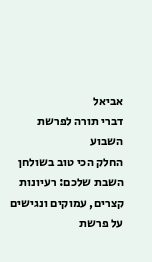אביאל
דברי תורה לפרשת השבוע
החלק הכי טוב בשולחן השבת שלכם: רעיונות קצרים, עמוקים ונגישים על פרשת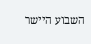השבוע היישר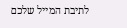לתיבת המייל שלכם